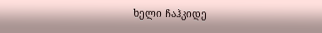ხელი ჩაჰკიდე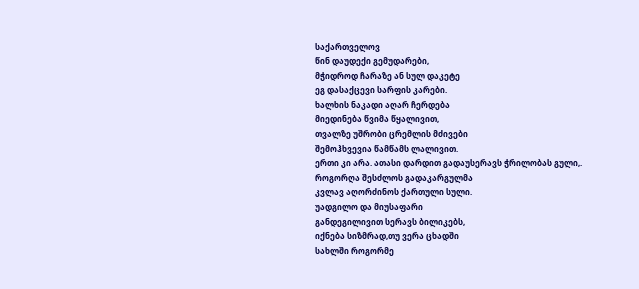საქართველოვ
წინ დაუდექი გემუდარები,
მჭიდროდ ჩარაზე ან სულ დაკეტე
ეგ დასაქცევი სარფის კარები.
ხალხის ნაკადი აღარ ჩერდება
მიედინება წვიმა წყალივით,
თვალზე უშრობი ცრემლის მძივები
შემოჰხვევია წამწამს ლალივით.
ერთი კი არა. ათასი დარდით გადაუსერავს ჭრილობას გული,.
როგორღა შესძლოს გადაკარგულმა
კვლავ აღორძინოს ქართული სული.
უადგილო და მიუსაფარი
განდეგილივით სერავს ბილიკებს,
იქნება სიზმრად,თუ ვერა ცხადში
სახლში როგორმე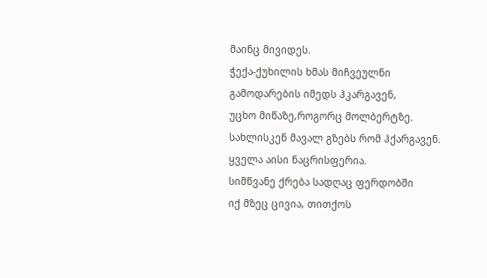მაინც მივიდეს.
ჭექა-ქუხილის ხმას მიჩვეულნი
გამოდარების იმედს ჰკარგავენ,
უცხო მიწაზე,როგორც მოლბერტზე.
სახლისკენ მავალ გზებს რომ ჰქარგავენ.
ყველა აისი ნაცრისფერია.
სიმწვანე ქრება სადღაც ფერდობში
იქ მზეც ცივია, თითქოს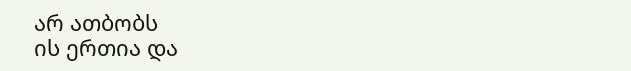არ ათბობს
ის ერთია და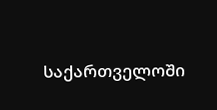საქართველოში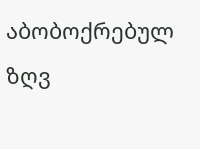აბობოქრებულ ზღვ